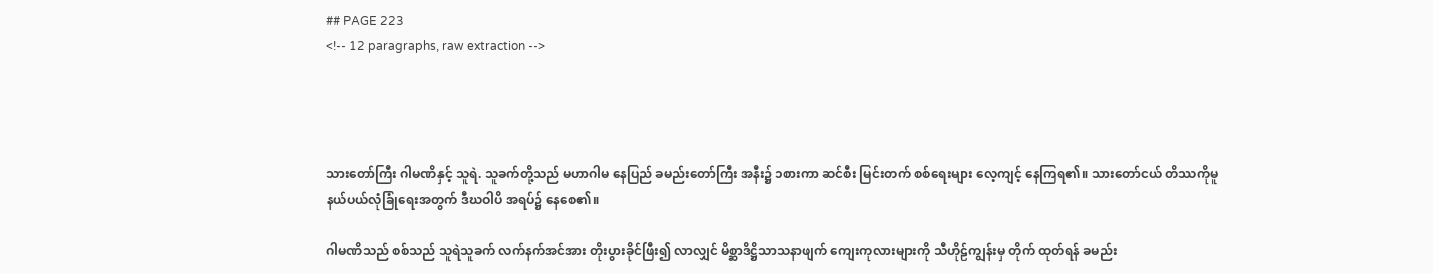## PAGE 223
<!-- 12 paragraphs, raw extraction -->




သားတော်ကြီး ဂါမဏိနှင့် သူရဲ. သူခက်တို့သည် မဟာဂါမ နေပြည် ခမည်းတော်ကြီး အနီး၌ ၁စားကာ ဆင်စီး မြင်းတက် စစ်ရေးများ လေ့ကျင့် နေကြရ၏။ သားတော်ငယ် တိဿကိုမူ နယ်ပယ်လုံခြုံရေးအတွက် ဒီဃဝါပိ အရပ်၌ နေစေ၏။

ဂါမဏိသည် စစ်သည် သူရဲသူခက် လက်နက်အင်အား တိုးပွားခိုင်ဖြီး၍ လာလျှင် မိစ္ဆာဒိဋ္ဌိသာသနာဖျက် ကျေးကုလားများကို သီဟိုဠ်ကျွန်းမှ တိုက် ထုတ်ရန် ခမည်း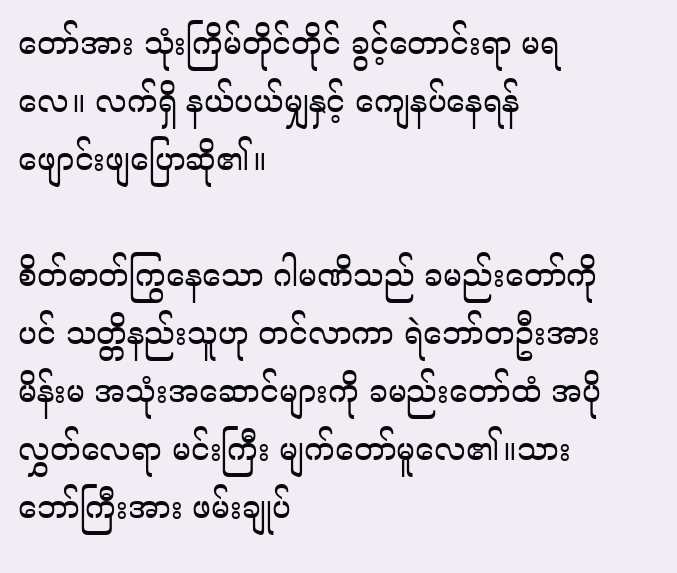တော်အား သုံးကြိမ်တိုင်တိုင် ခွင့်တောင်းရာ မရလေ။ လက်ရှိ နယ်ပယ်မျှနှင့် ကျေနပ်နေရန် ဖျောင်းဖျပြောဆို၏။

စိတ်ဓာတ်ကြွနေသော ဂါမဏိသည် ခမည်းတော်ကိုပင် သတ္တိနည်းသူဟု တင်လာကာ ရဲဘော်တဦးအား မိန်းမ အသုံးအဆောင်များကို ခမည်းတော်ထံ အပို လွှတ်လေရာ မင်းကြီး မျက်တော်မူလေ၏။သားဘော်ကြီးအား ဖမ်းချုပ်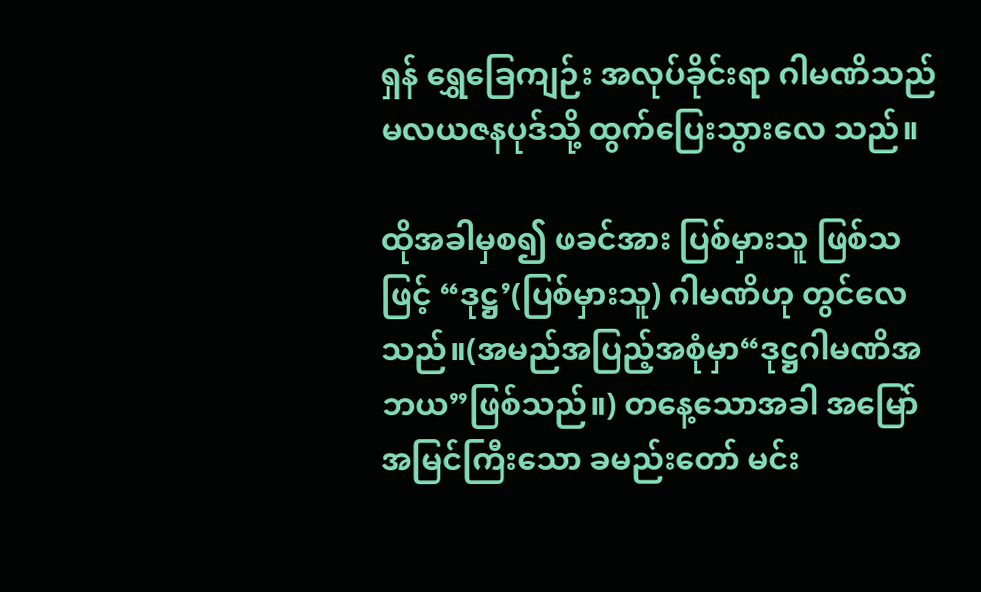ရှန် ရွှေခြေကျဉ်း အလုပ်ခိုင်းရာ ဂါမဏိသည် မလယဇနပုဒ်သို့ ထွက်ပြေးသွားလေ သည်။

ထိုအခါမှစ၍ ဖခင်အား ပြစ်မှားသူ ဖြစ်သဖြင့် “ဒုဋ္ဌ’(ပြစ်မှားသူ) ဂါမဏိဟု တွင်လေသည်။(အမည်အပြည့်အစုံမှာ“ဒုဋ္ဌဂါမဏိအဘယ”ဖြစ်သည်။) တနေ့သောအခါ အမြော်အမြင်ကြီးသော ခမည်းတော် မင်း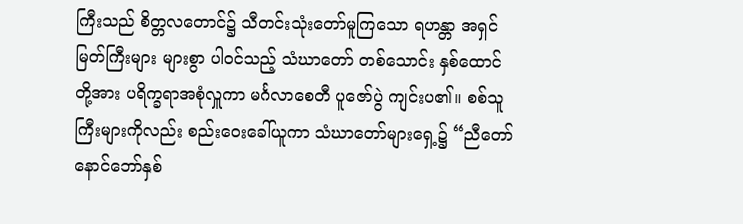ကြီးသည် စိတ္တလတောင်၌ သီတင်းသုံးတော်မူကြသော ရဟန္တာ အရှင်မြတ်ကြီးများ များစွာ ပါဝင်သည့် သံဃာတော် တစ်သောင်း နှစ်ထောင်တို့အား ပရိက္ခရာအစုံလှူကာ မင်္ဂလာစေတီ ပူဇော်ပွဲ ကျင်းပ၏။ စစ်သူကြီးများကိုလည်း စည်းဝေးခေါ်ယူကာ သံဃာတော်များရှေ့၌ “ညီတော် နောင်ဘော်နှစ်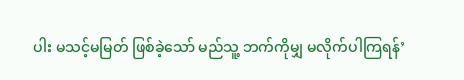ပါး မသင့်မမြတ် ဖြစ်ခဲ့သော် မည်သူ့ ဘက်ကိုမျှ မလိုက်ပါကြရန်’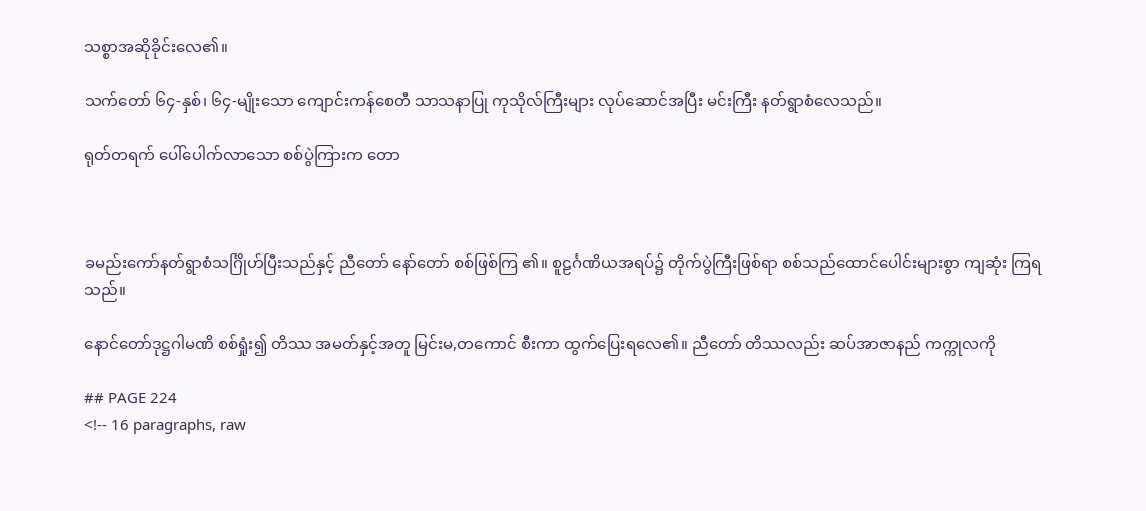သစ္စာအဆိုခိုင်းလေ၏။

သက်တော် ၆၄-နှစ်၊ ၆၄-မျိုးသော ကျောင်းကန်စေတီ သာသနာပြု ကုသိုလ်ကြီးများ လုပ်ဆောင်အပြီး မင်းကြီး နတ်ရွာစံလေသည်။

ရုတ်တရက် ပေါ်ပေါက်လာသော စစ်ပွဲကြားက တော



ခမည်းကော်နတ်ရွာစံသင်္ဂြိုဟ်ပြီးသည်နှင့် ညီတော် နော်တော် စစ်ဖြစ်ကြ ၏။ စူဠင်္ဂဏိယအရပ်၌ တိုက်ပွဲကြီးဖြစ်ရာ စစ်သည်ထောင်ပေါင်းများစွာ ကျဆုံး ကြရသည်။

နောင်တော်ဒုဋ္ဌဂါမဏိ စစ်ရှုံး၍ တိဿ အမတ်နှင့်အတူ မြင်းမ,တကောင် စီးကာ ထွက်ပြေးရလေ၏။ ညီတော် တိဿလည်း ဆပ်အာဇာနည် ကက္ကုလကို

## PAGE 224
<!-- 16 paragraphs, raw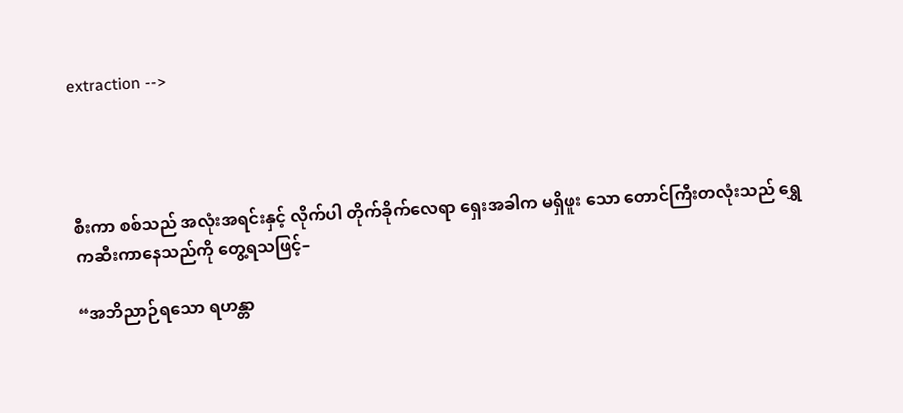extraction -->




စီးကာ စစ်သည် အလုံးအရင်းနှင့် လိုက်ပါ တိုက်ခိုက်လေရာ ရှေးအခါက မရှိဖူး သော တောင်ကြီးတလုံးသည် ရွှေကဆီးကာနေသည်ကို တွေ့ရသဖြင့်–

“အဘိညာဉ်ရသော ရဟန္တာ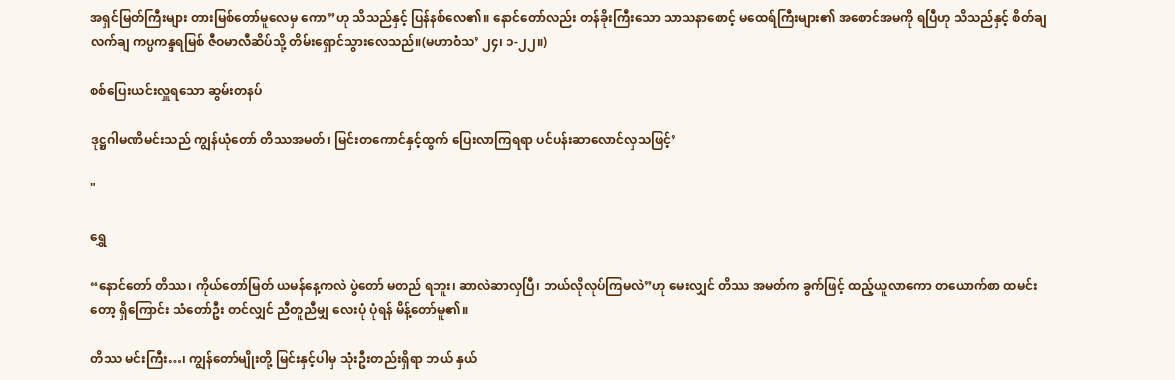အရှင်မြတ်ကြီးများ တားမြစ်တော်မူလေမှ ကော”ဟု သိသည်နှင့် ပြန်နစ်လေ၏။ နောင်တော်လည်း တန်ခိုးကြီးသော သာသနာစောင့် မထေရ်ကြီးများ၏ အစောင်အမကို ရပြီဟု သိသည်နှင့် စိတ်ချ လက်ချ ကပ္ပကန္ဒရမြစ် ဇီဝမာလီဆိပ်သို့ တိမ်းရှောင်သွားလေသည်။(မဟာဝံသ’ ၂၄၊ ၁-၂၂။)

စစ်ပြေးယင်းလှူရသော ဆွမ်းတနပ်

ဒုဋ္ဌဂါမဏိမင်းသည် ကျွန်ယုံတော် တိဿအမတ်၊ မြင်းတကောင်နှင့်ထွက် ပြေးလာကြရရာ ပင်ပန်းဆာလောင်လှသဖြင့်’

"

ရွှေ

“နောင်တော် တိဿ၊ ကိုယ်တော်မြတ် ယမန်နေ့ကလဲ ပွဲတော် မတည် ရဘူး၊ ဆာလဲဆာလှပြီ၊ ဘယ်လိုလုပ်ကြမလဲ”ဟု မေးလျှင် တိဿ အမတ်က ခွက်ဖြင့် ထည့်ယူလာကော တယောက်စာ ထမင်းတော့ ရှိကြောင်း သံတော်ဦး တင်လျှင် ညီတူညီမျှ လေးပုံ ပုံရန် မိန့်တော်မူ၏။

တိဿ မင်းကြီး…၊ ကျွန်တော်မျိုးတို့ မြင်းနှင့်ပါမှ သုံးဦးတည်းရှိရာ ဘယ် နှယ်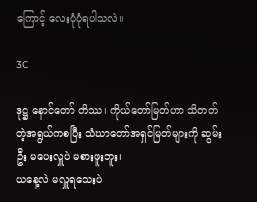ကြောင့် လေးပုံပုံရပါသလဲ။

3C

ဒုဋ္ဌ နောင်တော် တိဿ၊ ကိုယ်တော်မြတ်ဟာ သိတတ်တဲ့အရွယ်ကစပြီး သံဃာတော်အရှင်မြတ်များကို ဆွမ်းဦး မပေးလှူပဲ မစားဖူးဘူး၊
ယနေ့လဲ မလှူရသေးပဲ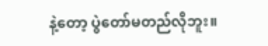နဲ့တော့ ပွဲတော်မတည်လိုဘူး။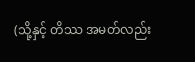(သို့နှင့် တိဿ အမတ်လည်း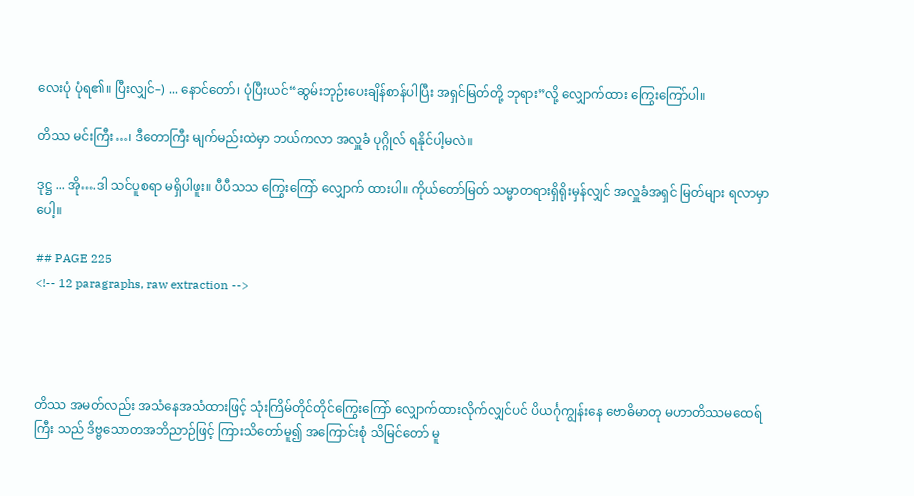လေးပုံ ပုံရ၏။ ပြီးလျှင်–) ... နောင်တော်၊ ပုံပြီးယင်“ဆွမ်းဘုဉ်းပေးချိန်စာန်ပါပြီး အရှင်မြတ်တို့ ဘုရား”လို့ လျှောက်ထား ကြွေးကြော်ပါ။

တိဿ မင်းကြီး…၊ ဒီတောကြီး မျက်မည်းထဲမှာ ဘယ်ကလာ အလှူခံ ပုဂ္ဂိုလ် ရနိုင်ပါ့မလဲ။

ဒုဋ္ဌ ... အို….ဒါ သင်ပူစရာ မရှိပါဖူး။ ပီပီသသ ကြွေးကြော် လျှောက် ထားပါ။ ကိုယ်တော်မြတ် သမ္မာတရားရှိရိုးမှန်လျှင် အလှူခံအရှင် မြတ်များ ရလာမှာပေါ့။

## PAGE 225
<!-- 12 paragraphs, raw extraction -->




တိဿ အမတ်လည်း အသံနေအသံထားဖြင့် သုံးကြိမ်တိုင်တိုင်ကြွေးကြော် လျှောက်ထားလိုက်လျှင်ပင် ပိယင်္ဂုကျွန်းနေ ဗောဓိမာတု မဟာတိဿမထေရ်ကြီး သည် ဒိဗ္ဗသောတအဘိညာဉ်ဖြင့် ကြားသိတော်မူ၍ အကြောင်းစုံ သိမြင်တော် မူ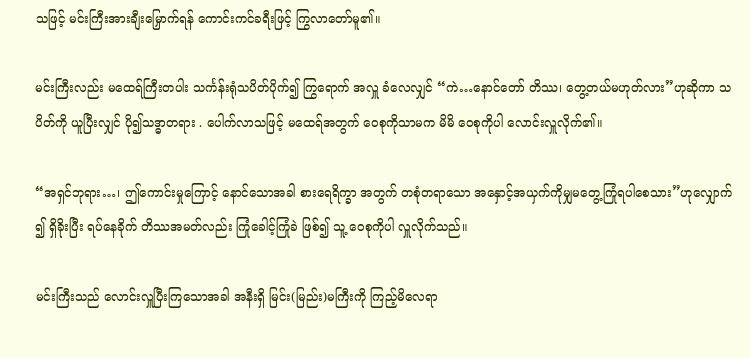သဖြင့် မင်းကြီးအားချီးမြှောက်ရန် ကောင်းကင်ခရီးဖြင့် ကြွလာတော်မူ၏။

မင်းကြီးလည်း မထေရ်ကြီးတပါး သင်္ကန်းရုံသပိတ်ပိုက်၍ ကြွရောက် အလှူ ခံလေလျှင် “ကဲ…နောင်တော် တိဿ၊ တွေ့တယ်မဟုတ်လား”ဟုဆိုကာ သပိတ်ကို ယူပြီးလျှင် ပို၍သဒ္ဓာတရား . ပေါက်လာသဖြင့် မထေရ်အတွက် ဝေစုကိုသာမက မိမိ ဝေစုကိုပါ လောင်းလှူလိုက်၏။

“အရှင်ဘုရား…၊ ဤကောင်းမှုကြောင့် နောင်သောအခါ စားရေရိက္ခာ အတွက် တစုံတရာသော အနှောင့်အယှက်ကိုမျှမတွေ့ကြုံရပါစေသား”ဟုလျှောက် ၍ ရှိခိုးပြီး ရပ်နေခိုက် တိဿအမတ်လည်း ကြုံခေါင့်ကြုံခဲ ဖြစ်၍ သူ့ ဝေစုကိုပါ လှူလိုက်သည်။

မင်းကြီးသည် လောင်းလှူပြီးကြသောအခါ အနီးရှိ မြင်း(မြည်း)မကြီးကို ကြည့်မိလေရာ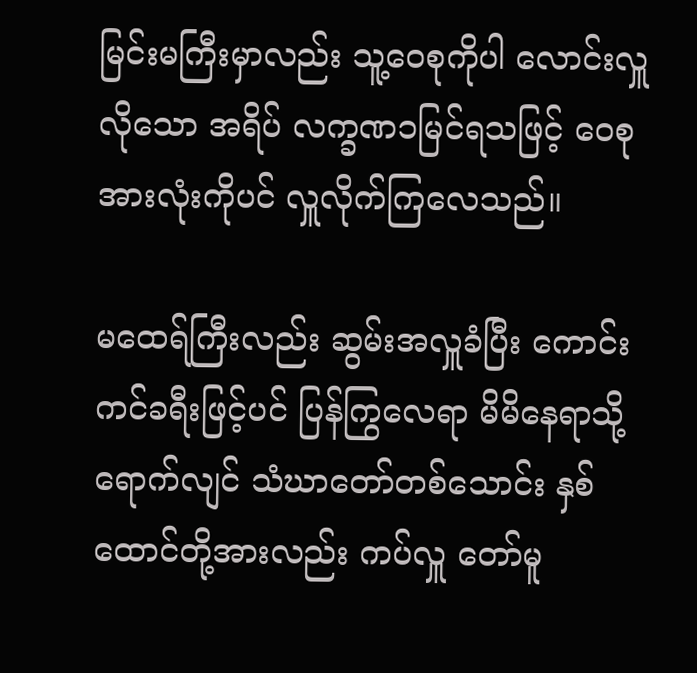မြင်းမကြီးမှာလည်း သူ့ဝေစုကိုပါ လောင်းလှူလိုသော အရိပ် လက္ခဏ၁မြင်ရသဖြင့် ဝေစုအားလုံးကိုပင် လှူလိုက်ကြလေသည်။

မထေရ်ကြီးလည်း ဆွမ်းအလှူခံပြီး ကောင်းကင်ခရီးဖြင့်ပင် ပြန်ကြွလေရာ မိမိနေရာသို့ရောက်လျင် သံဃာတော်တစ်သောင်း နှစ်ထောင်တို့အားလည်း ကပ်လှူ တော်မူ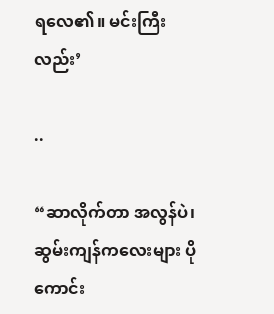ရလေ၏။ မင်းကြီးလည်း’

..

“ဆာလိုက်တာ အလွန်ပဲ၊ ဆွမ်းကျန်ကလေးများ ပို ကောင်း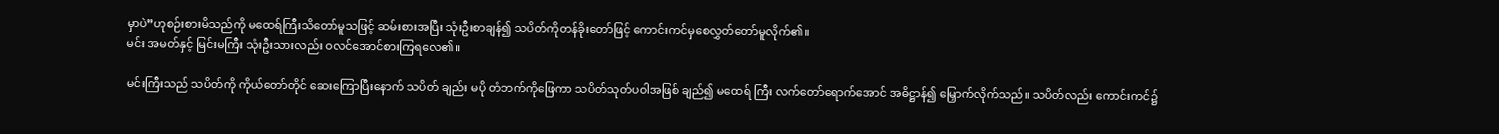မှာပဲ”ဟုစဉ်းစားမိသည်ကို မထေရ်ကြီးသိတော်မူသဖြင့် ဆမ်းစားအပြီး သုံးဦးစာချန်၍ သပိတ်ကိုတန်ခိုးတော်ဖြင့် ကောင်းကင်မှစေလွှတ်တော်မူလိုက်၏။
မင်း အမတ်နှင့် မြင်းမကြီး သုံးဦးသားလည်း ဝလင်အောင်စားကြရလေ၏။

မင်းကြီးသည် သပိတ်ကို ကိုယ်တော်တိုင် ဆေးကြောပြီးနောက် သပိတ် ချည်း မပို တံဘက်ကိုဖြေကာ သပိတ်သုတ်ပဝါအဖြစ် ချည်၍ မထေရ် ကြီး လက်တော်ရောက်အောင် အဓိဋ္ဌာန်၍ မြှောက်လိုက်သည်။ သပိတ်လည်း ကောင်းကင်၌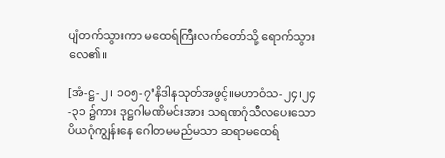ပျံတက်သွားကာ မထေရ်ကြီးလက်တော်သို့ ရောက်သွားလေ၏။

[အံ-ဋ္ဌ-၂၊ ၁၀၅-၇’နိဒါနသုတ်အဖွင့်။မဟာဝံသ-၂၄၊၂၄-၃၁ ၌ကား ဒုဋ္ဌဂါမဏိမင်းအား သရဏဂုံသီလပေးသော ပိယဂုံကျွန်းနေ ဂေါတမမည်မသာ ဆရာမထေရ်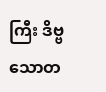ကြီး ဒိဗ္ဗ သောတ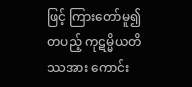ဖြင့် ကြားတော်မူ၍ တပည့် ကုဋမ္မိယတိဿအား ကောင်း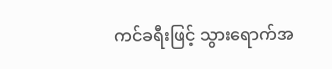ကင်ခရီးဖြင့် သွားရောက်အ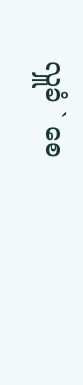လှူခံ ` စေ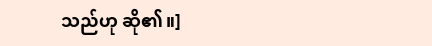သည်ဟု ဆို၏။]